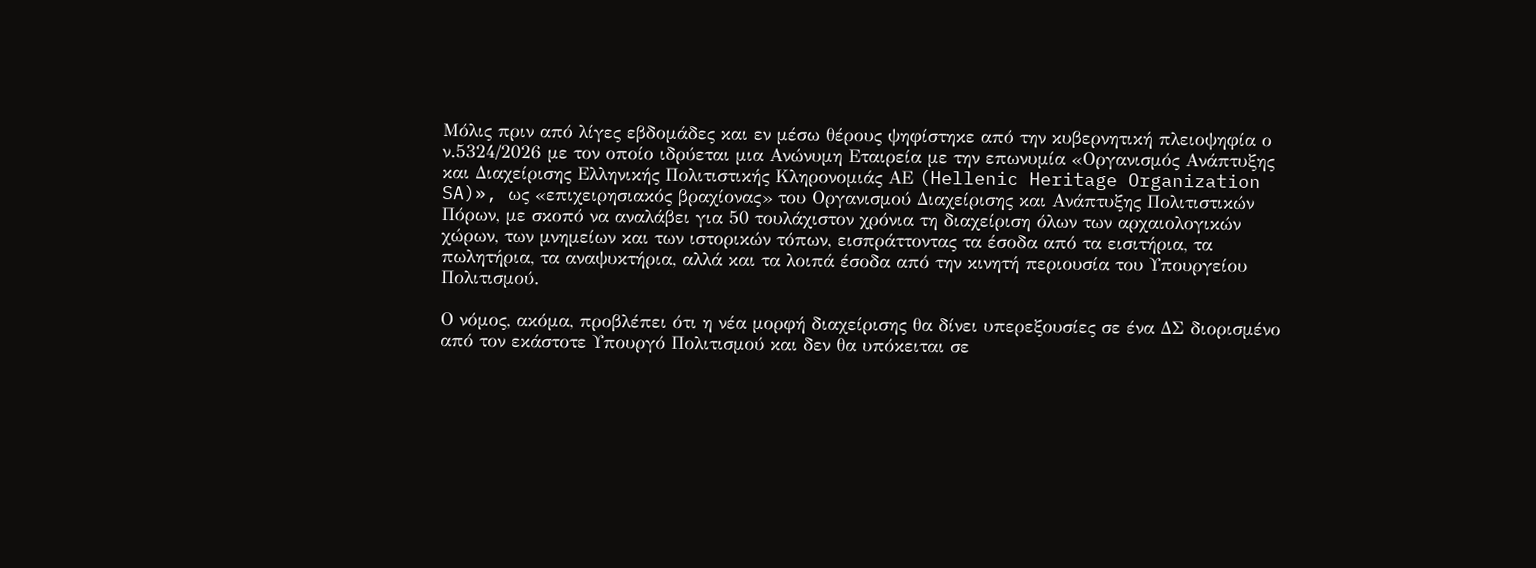Μόλις πριν από λίγες εβδομάδες και εν μέσω θέρους ψηφίστηκε από την κυβερνητική πλειοψηφία ο ν.5324/2026 με τον οποίο ιδρύεται μια Ανώνυμη Εταιρεία με την επωνυμία «Οργανισμός Ανάπτυξης και Διαχείρισης Ελληνικής Πολιτιστικής Κληρονομιάς ΑΕ (Hellenic Heritage Organization SA)», ως «επιχειρησιακός βραχίονας» του Οργανισμού Διαχείρισης και Ανάπτυξης Πολιτιστικών Πόρων, με σκοπό να αναλάβει για 50 τουλάχιστον χρόνια τη διαχείριση όλων των αρχαιολογικών χώρων, των μνημείων και των ιστορικών τόπων, εισπράττοντας τα έσοδα από τα εισιτήρια, τα πωλητήρια, τα αναψυκτήρια, αλλά και τα λοιπά έσοδα από την κινητή περιουσία του Υπουργείου Πολιτισμού.

Ο νόμος, ακόμα, προβλέπει ότι η νέα μορφή διαχείρισης θα δίνει υπερεξουσίες σε ένα ΔΣ διορισμένο από τον εκάστοτε Υπουργό Πολιτισμού και δεν θα υπόκειται σε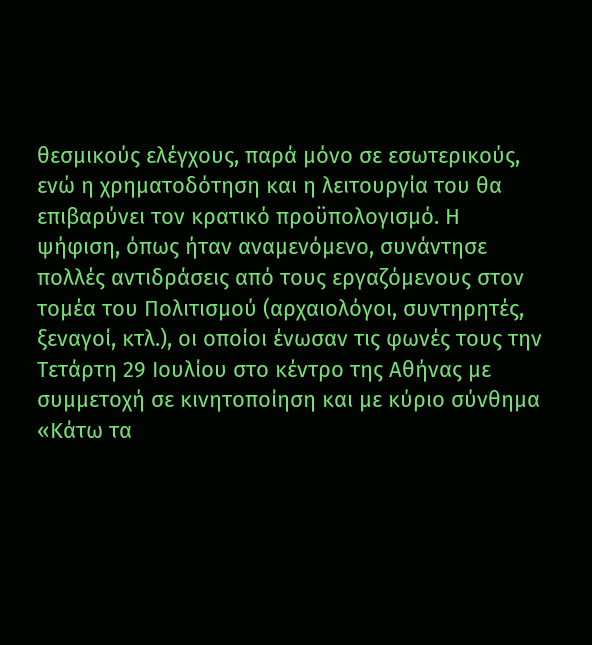θεσμικούς ελέγχους, παρά μόνο σε εσωτερικούς, ενώ η χρηματοδότηση και η λειτουργία του θα επιβαρύνει τον κρατικό προϋπολογισμό. Η ψήφιση, όπως ήταν αναμενόμενο, συνάντησε πολλές αντιδράσεις από τους εργαζόμενους στον τομέα του Πολιτισμού (αρχαιολόγοι, συντηρητές, ξεναγοί, κτλ.), οι οποίοι ένωσαν τις φωνές τους την Τετάρτη 29 Ιουλίου στο κέντρο της Αθήνας με συμμετοχή σε κινητοποίηση και με κύριο σύνθημα «Κάτω τα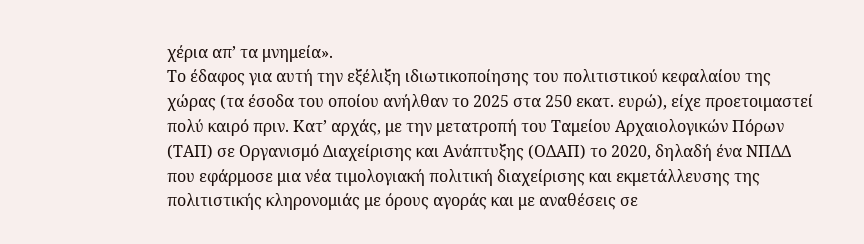χέρια απ’ τα μνημεία».
Το έδαφος για αυτή την εξέλιξη ιδιωτικοποίησης του πολιτιστικού κεφαλαίου της χώρας (τα έσοδα του οποίου ανήλθαν το 2025 στα 250 εκατ. ευρώ), είχε προετοιμαστεί πολύ καιρό πριν. Κατ’ αρχάς, με την μετατροπή του Ταμείου Αρχαιολογικών Πόρων (ΤΑΠ) σε Οργανισμό Διαχείρισης και Ανάπτυξης (ΟΔΑΠ) το 2020, δηλαδή ένα ΝΠΔΔ που εφάρμοσε μια νέα τιμολογιακή πολιτική διαχείρισης και εκμετάλλευσης της πολιτιστικής κληρονομιάς με όρους αγοράς και με αναθέσεις σε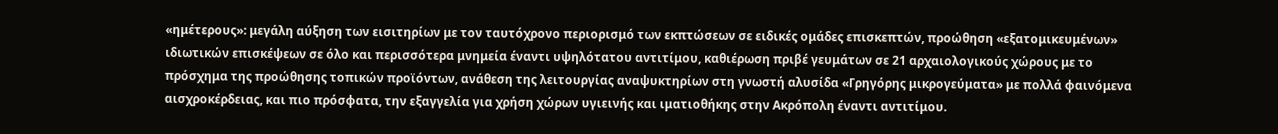«ημέτερους»: μεγάλη αύξηση των εισιτηρίων με τον ταυτόχρονο περιορισμό των εκπτώσεων σε ειδικές ομάδες επισκεπτών, προώθηση «εξατομικευμένων» ιδιωτικών επισκέψεων σε όλο και περισσότερα μνημεία έναντι υψηλότατου αντιτίμου, καθιέρωση πριβέ γευμάτων σε 21 αρχαιολογικούς χώρους με το πρόσχημα της προώθησης τοπικών προϊόντων, ανάθεση της λειτουργίας αναψυκτηρίων στη γνωστή αλυσίδα «Γρηγόρης μικρογεύματα» με πολλά φαινόμενα αισχροκέρδειας, και πιο πρόσφατα, την εξαγγελία για χρήση χώρων υγιεινής και ιματιοθήκης στην Ακρόπολη έναντι αντιτίμου.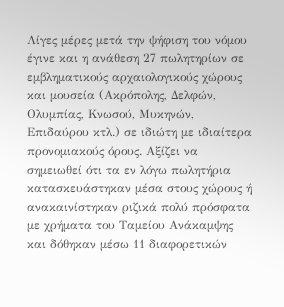Λίγες μέρες μετά την ψήφιση του νόμου έγινε και η ανάθεση 27 πωλητηρίων σε εμβληματικούς αρχαιολογικούς χώρους και μουσεία (Ακρόπολης, Δελφών, Ολυμπίας, Κνωσού, Μυκηνών, Επιδαύρου κτλ.) σε ιδιώτη με ιδιαίτερα προνομιακούς όρους. Αξίζει να σημειωθεί ότι τα εν λόγω πωλητήρια κατασκευάστηκαν μέσα στους χώρους ή ανακαινίστηκαν ριζικά πολύ πρόσφατα με χρήματα του Ταμείου Ανάκαμψης και δόθηκαν μέσω 11 διαφορετικών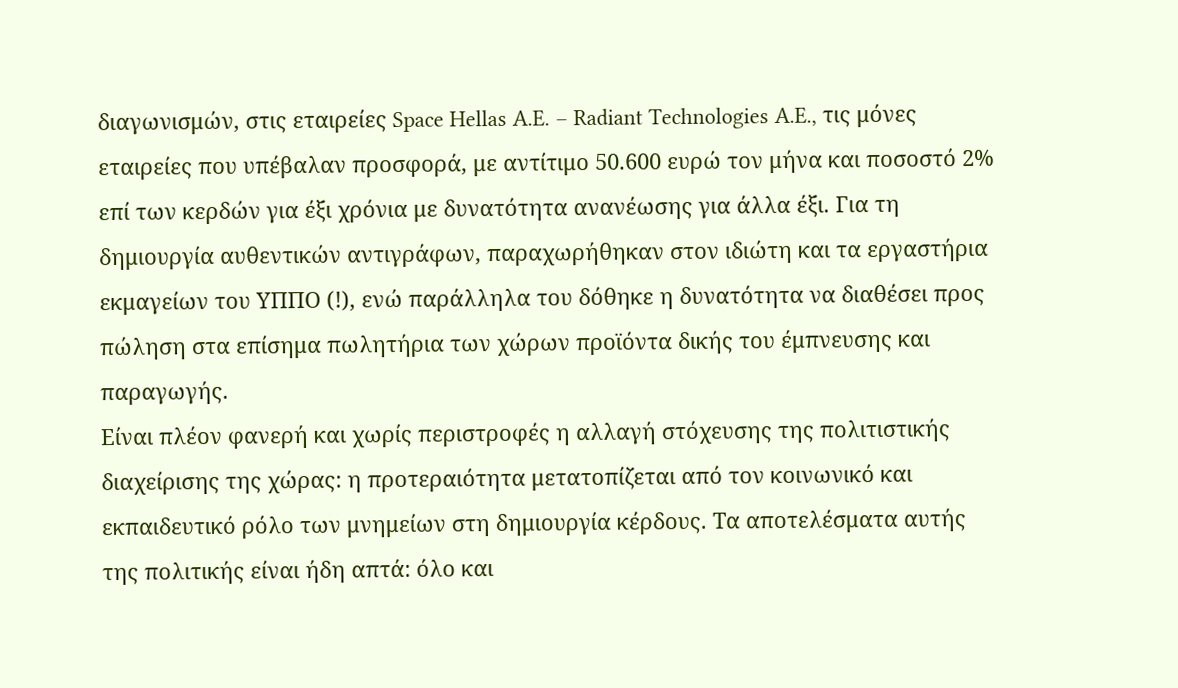διαγωνισμών, στις εταιρείες Space Hellas A.E. – Radiant Technologies A.E., τις μόνες εταιρείες που υπέβαλαν προσφορά, με αντίτιμο 50.600 ευρώ τον μήνα και ποσοστό 2% επί των κερδών για έξι χρόνια με δυνατότητα ανανέωσης για άλλα έξι. Για τη δημιουργία αυθεντικών αντιγράφων, παραχωρήθηκαν στον ιδιώτη και τα εργαστήρια εκμαγείων του ΥΠΠΟ (!), ενώ παράλληλα του δόθηκε η δυνατότητα να διαθέσει προς πώληση στα επίσημα πωλητήρια των χώρων προϊόντα δικής του έμπνευσης και παραγωγής.
Είναι πλέον φανερή και χωρίς περιστροφές η αλλαγή στόχευσης της πολιτιστικής διαχείρισης της χώρας: η προτεραιότητα μετατοπίζεται από τον κοινωνικό και εκπαιδευτικό ρόλο των μνημείων στη δημιουργία κέρδους. Τα αποτελέσματα αυτής της πολιτικής είναι ήδη απτά: όλο και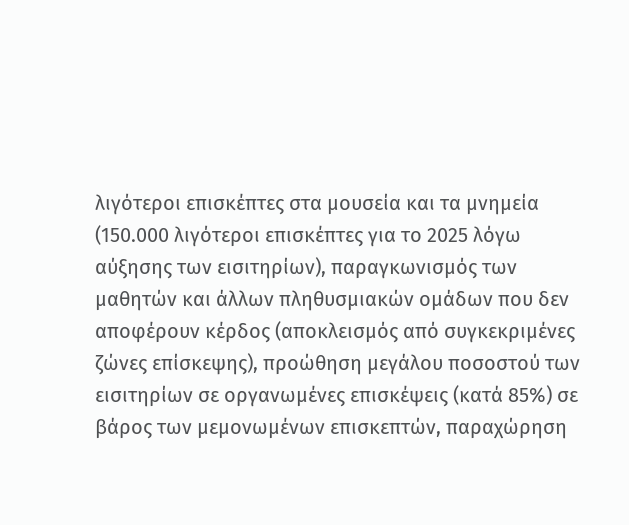λιγότεροι επισκέπτες στα μουσεία και τα μνημεία (150.000 λιγότεροι επισκέπτες για το 2025 λόγω αύξησης των εισιτηρίων), παραγκωνισμός των μαθητών και άλλων πληθυσμιακών ομάδων που δεν αποφέρουν κέρδος (αποκλεισμός από συγκεκριμένες ζώνες επίσκεψης), προώθηση μεγάλου ποσοστού των εισιτηρίων σε οργανωμένες επισκέψεις (κατά 85%) σε βάρος των μεμονωμένων επισκεπτών, παραχώρηση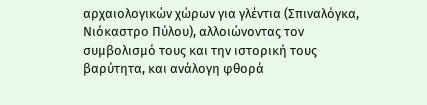αρχαιολογικών χώρων για γλέντια (Σπιναλόγκα, Νιόκαστρο Πύλου), αλλοιώνοντας τον συμβολισμό τους και την ιστορική τους βαρύτητα, και ανάλογη φθορά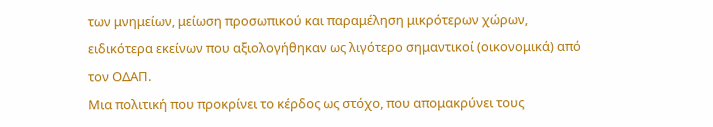των μνημείων, μείωση προσωπικού και παραμέληση μικρότερων χώρων, ειδικότερα εκείνων που αξιολογήθηκαν ως λιγότερο σημαντικοί (οικονομικά) από τον ΟΔΑΠ.
Μια πολιτική που προκρίνει το κέρδος ως στόχο, που απομακρύνει τους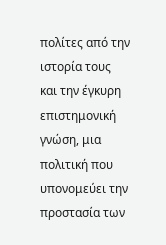πολίτες από την ιστορία τους και την έγκυρη επιστημονική γνώση, μια πολιτική που υπονομεύει την προστασία των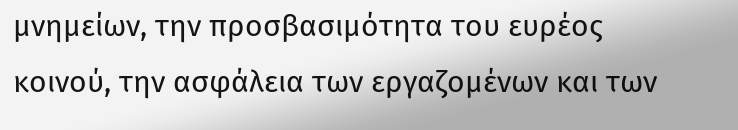μνημείων, την προσβασιμότητα του ευρέος κοινού, την ασφάλεια των εργαζομένων και των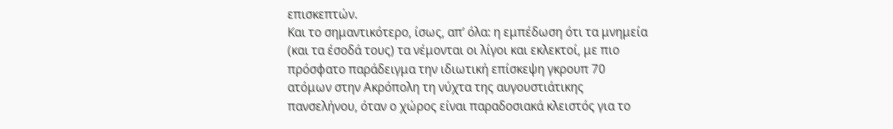επισκεπτών.
Και το σημαντικότερο, ίσως, απ’ όλα: η εμπέδωση ότι τα μνημεία (και τα έσοδά τους) τα νέμονται οι λίγοι και εκλεκτοί, με πιο πρόσφατο παράδειγμα την ιδιωτική επίσκεψη γκρουπ 70 ατόμων στην Ακρόπολη τη νύχτα της αυγουστιάτικης πανσελήνου, όταν ο χώρος είναι παραδοσιακά κλειστός για το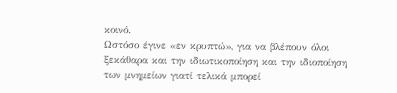κοινό.
Ωστόσο έγινε «εν κρυπτώ», για να βλέπουν όλοι ξεκάθαρα και την ιδιωτικοποίηση και την ιδιοποίηση των μνημείων γιατί τελικά μπορεί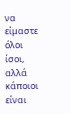να είμαστε όλοι ίσοι, αλλά κάποιοι είναι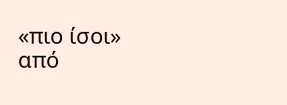«πιο ίσοι» από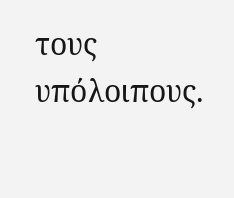τους υπόλοιπους.